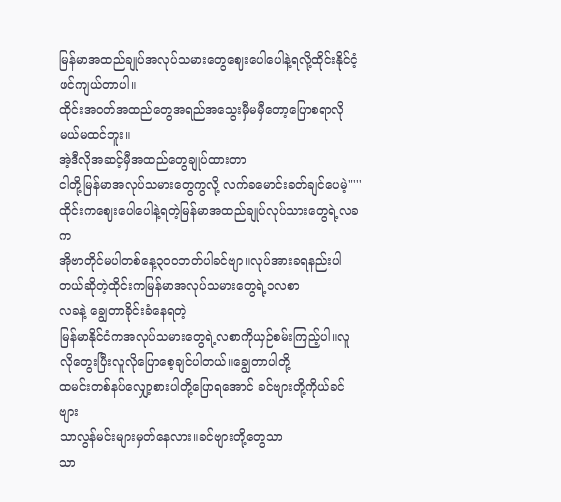မြန်မာအထည်ချုပ်အလုပ်သမားတွေဈေးပေါပေါနဲ့ရလို့ထိုင်းနိုင်ငံ့ဖင်ကျယ်တာပါ။
ထိုင်းအဝတ်အထည်တွေအရည်အသွေးမှီမမှီတော့ပြောစရာလိုမယ်မထင်ဘူး။
အဲ့ဒီလိုအဆင့်မှီအထည်တွေချုပ်ထားတာ
ငါတို့မြန်မာအလုပ်သမားတွေကွလို့ လက်ခမောင်းခတ်ချင်ပေမဲ့"'''
ထိုင်းကဈေးပေါပေါနဲ့ရတဲ့မြန်မာအထည်ချုပ်လုပ်သားတွေရဲ့လခက
အိုဗာတိုင်မပါတစ်နေ့၃၀၀ဘတ်ပါခင်ဗျာ။လုပ်အားခရနည်းပါတယ်ဆိုတဲ့ထိုင်းကမြန်မာအလုပ်သမားတွေရဲ့၁လစာ
လခနဲ့ ချွေတာခိုင်းခံနေရတဲ့
မြန်မာနိုင်ငံကအလုပ်သမားတွေရဲ့လစာကိုယှဉ်စမ်းကြည့်ပါ။လူလိုတွေးပြီးလူလိုပြောစေ့ချင်ပါတယ်။ချွေတာပါတို့
ထမင်းတစ်နပ်လျှော့စားပါတို့ပြောရအောင် ခင်ဗျားတို့ကိုယ်ခင်ဗျား
သာလွန်မင်းများမှတ်နေလား။ခင်ဗျားတို့တွေသာ
သာ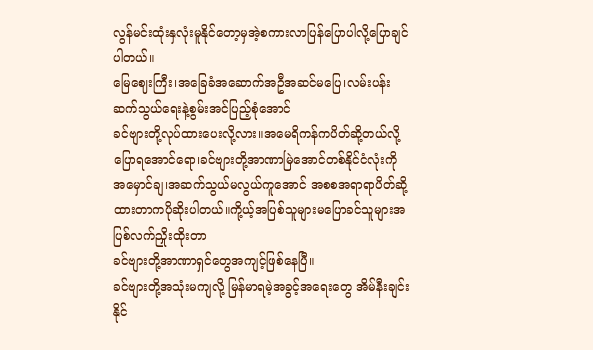လွန်မင်းထုံးနှလုံးမူနိုင်တော့မှအဲ့စကားလာပြန်ပြောပါလို့ပြောချင်ပါတယ်။
မြေဈေးကြီး၊အခြေခံအဆောက်အဦအဆင်မပြေ၊လမ်းပန်းဆက်သွယ်ရေးနဲ့စွမ်းအင်ပြည့်စုံအောင်
ခင်ဗျားတို့လုပ်ထားပေးလို့လား။အမေရိကန်ကပိတ်ဆို့တယ်လို့ပြောရအောင်ရော၊ခင်ဗျားတို့အာဏာမြဲအောင်တစ်နိုင်ငံလုံးကို
အမှောင်ချ၊အဆက်သွယ်မလွယ်ကူအောင် အစစအရာရာပိတ်ဆို့ထားတာကပိုဆိုးပါတယ်။ကို့ယ့်အပြစ်သူများမပြောခင်သူများအပြစ်လက်ညှိုးထိုးတာ
ခင်ဗျားတို့အာဏာရှင်တွေအကျင့်ဖြစ်နေပြီ။
ခင်ဗျားတို့အသုံးမကျလို့ မြန်မာရမဲ့အခွင့်အရေးတွေ အိမ်နီးချင်းနိုင်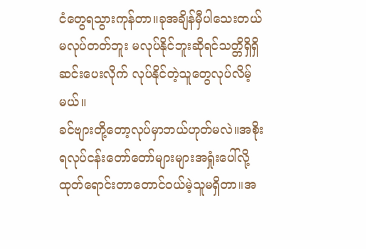ငံတွေရသွားကုန်တာ။ခုအချိန်မှီပါသေးတယ် မလုပ်တတ်ဘူး မလုပ်နိုင်ဘူးဆိုရင်သတ္တိရှိရှိဆင်းပေးလိုက် လုပ်နိုင်တဲ့သူတွေလုပ်လိမ့်မယ်။
ခင်ဗျားတို့တော့လုပ်မှာဘယ်ဟုတ်မလဲ။အစိုးရလုပ်ငန်းတော်တော်များများအရှုံးပေါ်လို့ ထုတ်ရောင်းတာတောင်ဝယ်မဲ့သူမရှိတာ။အ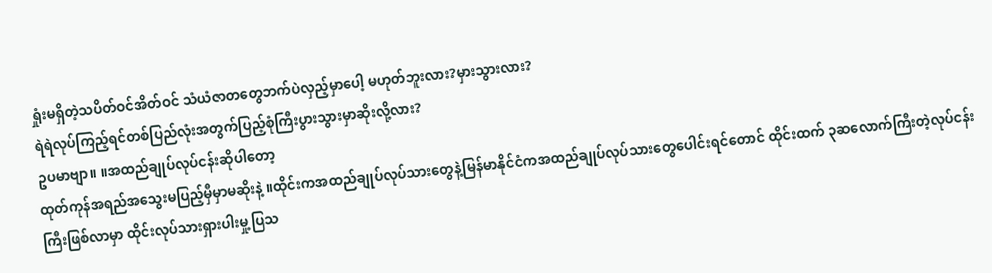ရှုံးမရှိတဲ့သပိတ်ဝင်အိတ်ဝင် သံယံဇာတတွေဘက်ပဲလှည့်မှာပေါ့ မဟုတ်ဘူးလား?မှားသွားလား?
ရဲရဲလုပ်ကြည့်ရင်တစ်ပြည်လုံးအတွက်ပြည့်စုံကြီးပွားသွားမှာဆိုးလို့လား?
ဥပမာဗျာ။ ။အထည်ချုပ်လုပ်ငန်းဆိုပါတော့
ထုတ်ကုန်အရည်အသွေးမပြည့်မှီမှာမဆိုးနဲ့ ။ထိုင်းကအထည်ချုပ်လုပ်သားတွေနဲ့မြန်မာနိုင်ငံကအထည်ချုပ်လုပ်သားတွေပေါင်းရင်တောင် ထိုင်းထက် ၃ဆလောက်ကြီးတဲ့လုပ်ငန်းကြီးဖြစ်လာမှာ ထိုင်းလုပ်သားရှားပါးမှု့ပြသ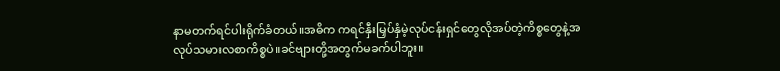နာမတက်ရင်ပါးရိုက်ခံတယ်။အဓိက ကရင်နှီးမြှပ်နှံမဲ့လုပ်ငန်းရှင်တွေလိုအပ်တဲ့ကိစ္စတွေနဲ့အလုပ်သမားလစာကိစ္စပဲ။ခင်ဗျားတို့အတွက်မခက်ပါဘူး။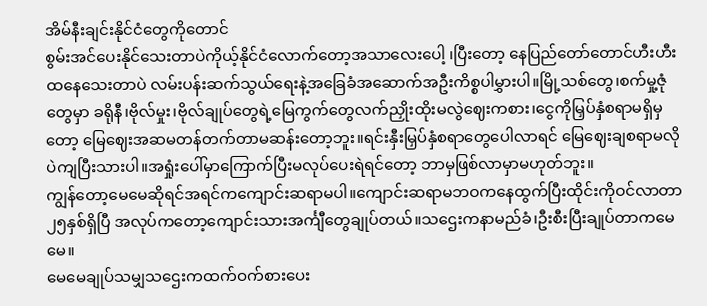အိမ်နီးချင်းနိုင်ငံတွေကိုတောင်
စွမ်းအင်ပေးနိုင်သေးတာပဲကိုယ့်နိုင်ငံလောက်တော့အသာလေးပေါ့ ၊ပြီးတော့ နေပြည်တော်တောင်ဟီးဟီးထနေသေးတာပဲ လမ်းပန်းဆက်သွယ်ရေးနဲ့အခြေခံအဆောက်အဦးကိစ္စပါမွှားပါ။မြို့သစ်တွေ၊စက်မှု့ဇုံတွေမှာ ခရိုနီ၊ဗိုလ်မှုး၊ဗိုလ်ချုပ်တွေရဲ့မြေကွက်တွေလက်ညှိုးထိုးမလွဲဈေးကစား၊ငွေကိုမြှပ်နှံစရာမရှိမှတော့ မြေဈေးအဆမတန်တက်တာမဆန်းတော့ဘူး။ရင်းနှီးမြှပ်နှံစရာတွေပေါလာရင် မြေဈေးချစရာမလိုပဲကျပြီးသားပါ။အရှုံးပေါ်မှာကြောက်ပြီးမလုပ်ပေးရဲရင်တော့ ဘာမှဖြစ်လာမှာမဟုတ်ဘူး။
ကျွန်တော့မေမေဆိုရင်အရင်ကကျောင်းဆရာမပါ။ကျောင်းဆရာမဘဝကနေထွက်ပြီးထိုင်းကိုဝင်လာတာ၂၅နှစ်ရှိပြီ အလုပ်ကတော့ကျောင်းသားအင်္ကျီတွေချုပ်တယ်။သဌေးကနာမည်ခံ၊ဦးစီးပြီးချုပ်တာကမေမေ။
မေမေချုပ်သမျှသဌေးကထက်ဝက်စားပေး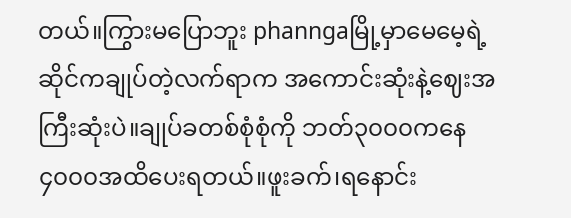တယ်။ကြွားမပြောဘူး phanngaမြို့မှာမေမေ့ရဲ့ဆိုင်ကချုပ်တဲ့လက်ရာက အကောင်းဆုံးနဲ့ဈေးအကြီးဆုံးပဲ။ချုပ်ခတစ်စုံစုံကို ဘတ်၃၀၀၀ကနေ၄၀၀၀အထိပေးရတယ်။ဖူးခက်၊ရနောင်း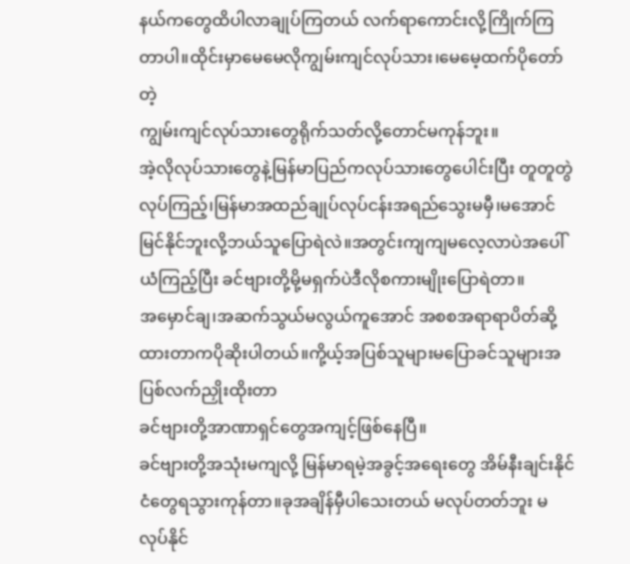နယ်ကတွေထိပါလာချုပ်ကြတယ် လက်ရာကောင်းလို့ကြိုက်ကြတာပါ။ထိုင်းမှာမေမေလိုကျွမ်းကျင်လုပ်သား၊မေမေ့ထက်ပိုတော်တဲ့
ကျွမ်းကျင်လုပ်သားတွေရိုက်သတ်လို့တောင်မကုန်ဘူး။
အဲ့လိုလုပ်သားတွေနဲ့မြန်မာပြည်ကလုပ်သားတွေပေါင်းပြီး တူတူတွဲလုပ်ကြည့်၊မြန်မာအထည်ချုပ်လုပ်ငန်းအရည်သွေးမမှီ၊မအောင်မြင်နိုင်ဘူးလို့ဘယ်သူပြောရဲလဲ။အတွင်းကျကျမလေ့လာပဲအပေါ်ယံကြည့်ပြီး ခင်ဗျားတို့မို့မရှက်ပဲဒီလိုစကားမျိုးပြောရဲတာ။
အမှောင်ချ၊အဆက်သွယ်မလွယ်ကူအောင် အစစအရာရာပိတ်ဆို့ထားတာကပိုဆိုးပါတယ်။ကို့ယ့်အပြစ်သူများမပြောခင်သူများအပြစ်လက်ညှိုးထိုးတာ
ခင်ဗျားတို့အာဏာရှင်တွေအကျင့်ဖြစ်နေပြီ။
ခင်ဗျားတို့အသုံးမကျလို့ မြန်မာရမဲ့အခွင့်အရေးတွေ အိမ်နီးချင်းနိုင်ငံတွေရသွားကုန်တာ။ခုအချိန်မှီပါသေးတယ် မလုပ်တတ်ဘူး မလုပ်နိုင်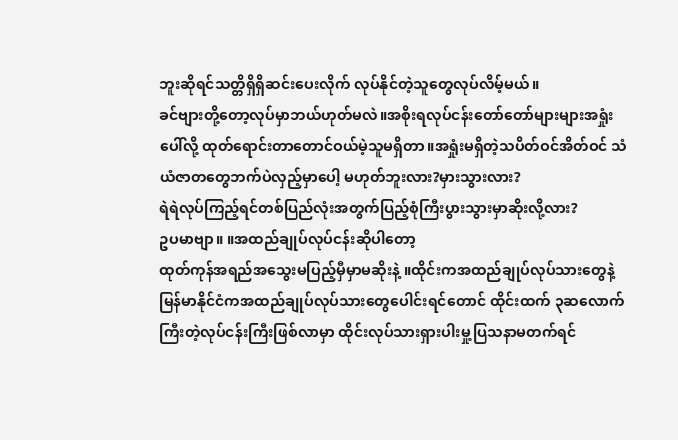ဘူးဆိုရင်သတ္တိရှိရှိဆင်းပေးလိုက် လုပ်နိုင်တဲ့သူတွေလုပ်လိမ့်မယ်။
ခင်ဗျားတို့တော့လုပ်မှာဘယ်ဟုတ်မလဲ။အစိုးရလုပ်ငန်းတော်တော်များများအရှုံးပေါ်လို့ ထုတ်ရောင်းတာတောင်ဝယ်မဲ့သူမရှိတာ။အရှုံးမရှိတဲ့သပိတ်ဝင်အိတ်ဝင် သံယံဇာတတွေဘက်ပဲလှည့်မှာပေါ့ မဟုတ်ဘူးလား?မှားသွားလား?
ရဲရဲလုပ်ကြည့်ရင်တစ်ပြည်လုံးအတွက်ပြည့်စုံကြီးပွားသွားမှာဆိုးလို့လား?
ဥပမာဗျာ။ ။အထည်ချုပ်လုပ်ငန်းဆိုပါတော့
ထုတ်ကုန်အရည်အသွေးမပြည့်မှီမှာမဆိုးနဲ့ ။ထိုင်းကအထည်ချုပ်လုပ်သားတွေနဲ့မြန်မာနိုင်ငံကအထည်ချုပ်လုပ်သားတွေပေါင်းရင်တောင် ထိုင်းထက် ၃ဆလောက်ကြီးတဲ့လုပ်ငန်းကြီးဖြစ်လာမှာ ထိုင်းလုပ်သားရှားပါးမှု့ပြသနာမတက်ရင်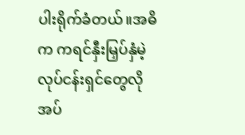ပါးရိုက်ခံတယ်။အဓိက ကရင်နှီးမြှပ်နှံမဲ့လုပ်ငန်းရှင်တွေလိုအပ်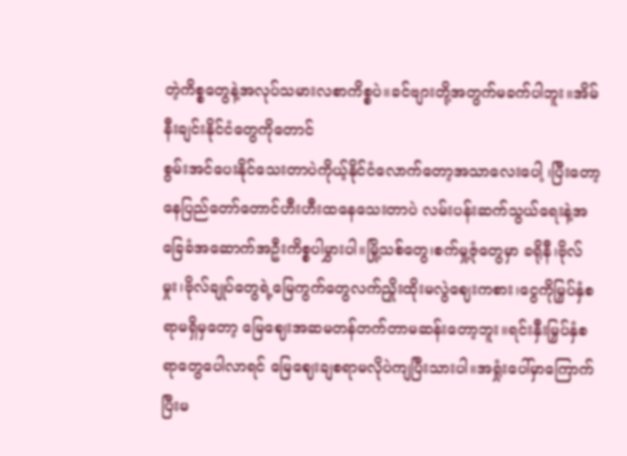တဲ့ကိစ္စတွေနဲ့အလုပ်သမားလစာကိစ္စပဲ။ခင်ဗျားတို့အတွက်မခက်ပါဘူး။အိမ်နီးချင်းနိုင်ငံတွေကိုတောင်
စွမ်းအင်ပေးနိုင်သေးတာပဲကိုယ့်နိုင်ငံလောက်တော့အသာလေးပေါ့ ၊ပြီးတော့ နေပြည်တော်တောင်ဟီးဟီးထနေသေးတာပဲ လမ်းပန်းဆက်သွယ်ရေးနဲ့အခြေခံအဆောက်အဦးကိစ္စပါမွှားပါ။မြို့သစ်တွေ၊စက်မှု့ဇုံတွေမှာ ခရိုနီ၊ဗိုလ်မှုး၊ဗိုလ်ချုပ်တွေရဲ့မြေကွက်တွေလက်ညှိုးထိုးမလွဲဈေးကစား၊ငွေကိုမြှပ်နှံစရာမရှိမှတော့ မြေဈေးအဆမတန်တက်တာမဆန်းတော့ဘူး။ရင်းနှီးမြှပ်နှံစရာတွေပေါလာရင် မြေဈေးချစရာမလိုပဲကျပြီးသားပါ။အရှုံးပေါ်မှာကြောက်ပြီးမ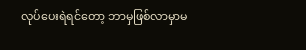လုပ်ပေးရဲရင်တော့ ဘာမှဖြစ်လာမှာမ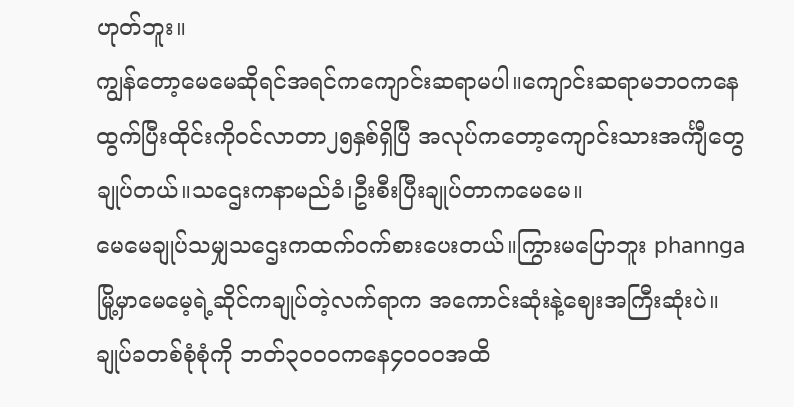ဟုတ်ဘူး။
ကျွန်တော့မေမေဆိုရင်အရင်ကကျောင်းဆရာမပါ။ကျောင်းဆရာမဘဝကနေထွက်ပြီးထိုင်းကိုဝင်လာတာ၂၅နှစ်ရှိပြီ အလုပ်ကတော့ကျောင်းသားအင်္ကျီတွေချုပ်တယ်။သဌေးကနာမည်ခံ၊ဦးစီးပြီးချုပ်တာကမေမေ။
မေမေချုပ်သမျှသဌေးကထက်ဝက်စားပေးတယ်။ကြွားမပြောဘူး phanngaမြို့မှာမေမေ့ရဲ့ဆိုင်ကချုပ်တဲ့လက်ရာက အကောင်းဆုံးနဲ့ဈေးအကြီးဆုံးပဲ။ချုပ်ခတစ်စုံစုံကို ဘတ်၃၀၀၀ကနေ၄၀၀၀အထိ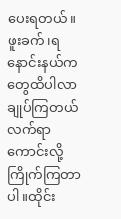ပေးရတယ်။ဖူးခက်၊ရနောင်းနယ်ကတွေထိပါလာချုပ်ကြတယ် လက်ရာကောင်းလို့ကြိုက်ကြတာပါ။ထိုင်း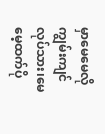မှာမေမေလိုကျွမ်းကျင်လုပ်သား၊မေမေ့ထက်ပို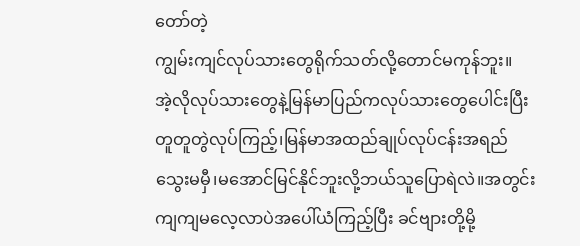တော်တဲ့
ကျွမ်းကျင်လုပ်သားတွေရိုက်သတ်လို့တောင်မကုန်ဘူး။
အဲ့လိုလုပ်သားတွေနဲ့မြန်မာပြည်ကလုပ်သားတွေပေါင်းပြီး တူတူတွဲလုပ်ကြည့်၊မြန်မာအထည်ချုပ်လုပ်ငန်းအရည်သွေးမမှီ၊မအောင်မြင်နိုင်ဘူးလို့ဘယ်သူပြောရဲလဲ။အတွင်းကျကျမလေ့လာပဲအပေါ်ယံကြည့်ပြီး ခင်ဗျားတို့မို့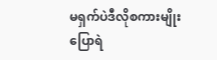မရှက်ပဲဒီလိုစကားမျိုးပြောရဲ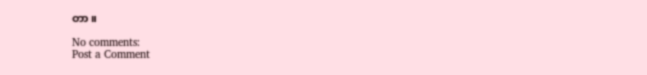တာ။

No comments:
Post a Comment